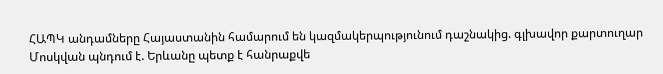ՀԱՊԿ անդամները Հայաստանին համարում են կազմակերպությունում դաշնակից. գլխավոր քարտուղար Մոսկվան պնդում է. Երևանը պետք է հանրաքվե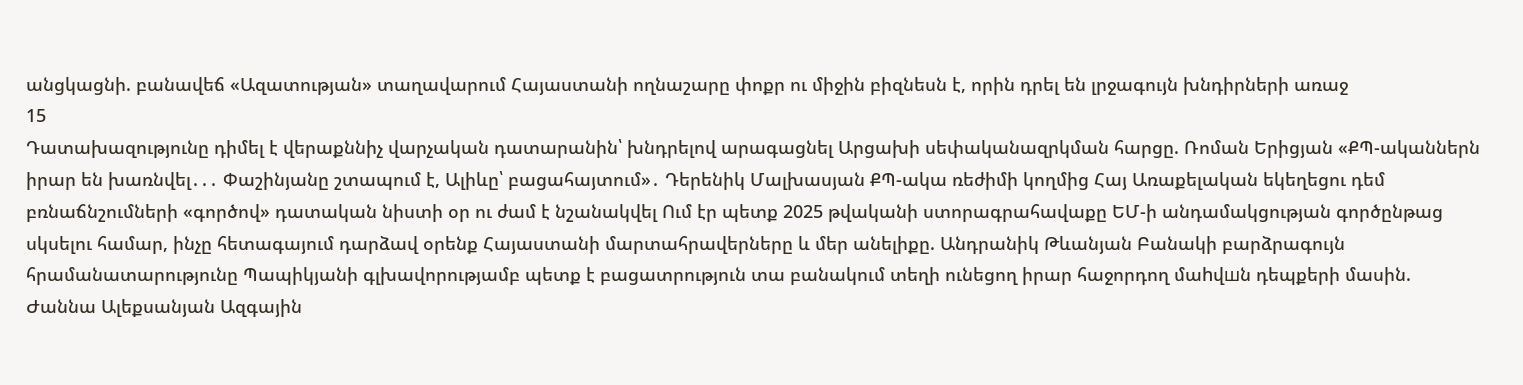անցկացնի. բանավեճ «Ազատության» տաղավարում Հայաստանի ողնաշարը փոքր ու միջին բիզնեսն է, որին դրել են լրջագույն խնդիրների առաջ
15
Դատախազությունը դիմել է վերաքննիչ վարչական դատարանին՝ խնդրելով արագացնել Արցախի սեփականազրկման հարցը. Ռոման Երիցյան «ՔՊ-ականներն իրար են խառնվել․․․ Փաշինյանը շտապում է, Ալիևը՝ բացահայտում»․ Դերենիկ Մալխասյան ՔՊ-ակա ռեժիմի կողմից Հայ Առաքելական եկեղեցու դեմ բռնաճնշումների «գործով» դատական նիստի օր ու ժամ է նշանակվել Ում էր պետք 2025 թվականի ստորագրահավաքը ԵՄ-ի անդամակցության գործընթաց սկսելու համար, ինչը հետագայում դարձավ օրենք Հայաստանի մարտահրավերները և մեր անելիքը. Անդրանիկ Թևանյան Բանակի բարձրագույն հրամանատարությունը Պապիկյանի գլխավորությամբ պետք է բացատրություն տա բանակում տեղի ունեցող իրար հաջորդող մաhվшն դեպքերի մասին. Ժաննա Ալեքսանյան Ազգային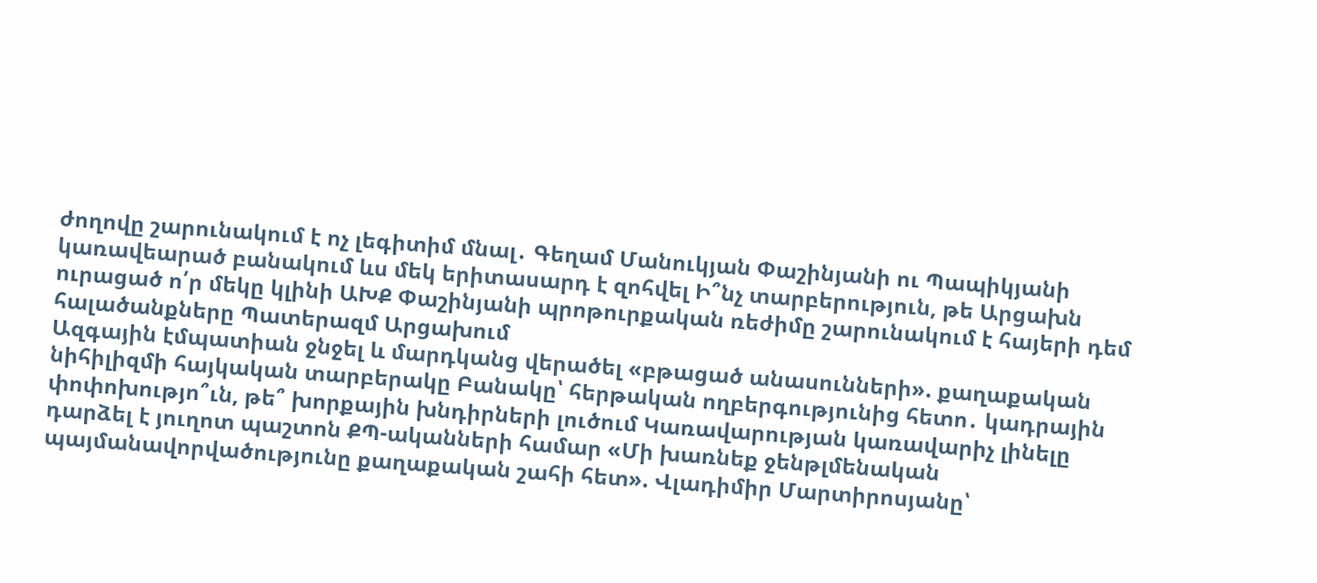ժողովը շարունակում է ոչ լեգիտիմ մնալ․ Գեղամ Մանուկյան Փաշինյանի ու Պապիկյանի կառավեարած բանակում ևս մեկ երիտասարդ է զոհվել Ի՞նչ տարբերություն, թե Արցախն ուրացած ո՛ր մեկը կլինի ԱԽՔ Փաշինյանի պրոթուրքական ռեժիմը շարունակում է հայերի դեմ հալածանքները Պատերազմ Արցախում
Ազգային էմպատիան ջնջել և մարդկանց վերածել «բթացած անասունների». քաղաքական նիհիլիզմի հայկական տարբերակը Բանակը՝ հերթական ողբերգությունից հետո․ կադրային փոփոխությո՞ւն, թե՞ խորքային խնդիրների լուծում Կառավարության կառավարիչ լինելը դարձել է յուղոտ պաշտոն ՔՊ-ականների համար «Մի խառնեք ջենթլմենական պայմանավորվածությունը քաղաքական շահի հետ». Վլադիմիր Մարտիրոսյանը՝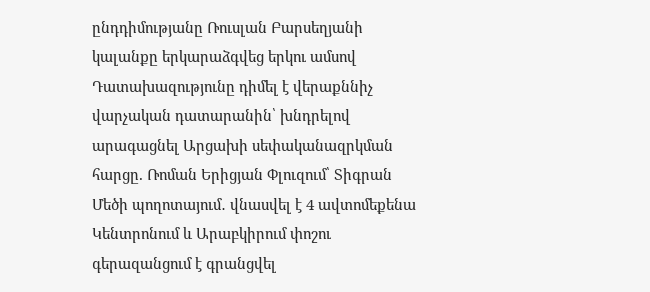ընդդիմությանը Ռուսլան Բարսեղյանի կալանքը երկարաձգվեց երկու ամսով Դատախազությունը դիմել է վերաքննիչ վարչական դատարանին՝ խնդրելով արագացնել Արցախի սեփականազրկման հարցը. Ռոման Երիցյան Փլուզում՝ Տիգրան Մեծի պողոտայում․ վնասվել է 4 ավտոմեքենա Կենտրոնում և Արաբկիրում փոշու գերազանցում է գրանցվել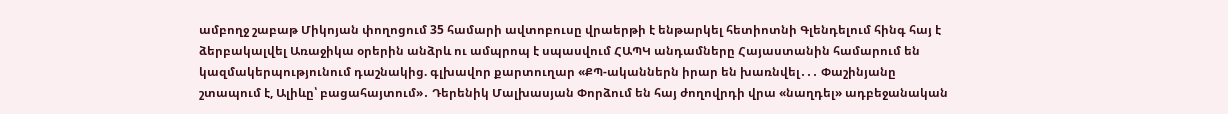ամբողջ շաբաթ Միկոյան փողոցում 35 համարի ավտոբուսը վրաերթի է ենթարկել հետիոտնի Գլենդելում հինգ հայ է ձերբակալվել Առաջիկա օրերին անձրև ու ամպրոպ է սպասվում ՀԱՊԿ անդամները Հայաստանին համարում են կազմակերպությունում դաշնակից. գլխավոր քարտուղար «ՔՊ-ականներն իրար են խառնվել․․․ Փաշինյանը շտապում է, Ալիևը՝ բացահայտում»․ Դերենիկ Մալխասյան Փորձում են հայ ժողովրդի վրա «նաղդել» ադբեջանական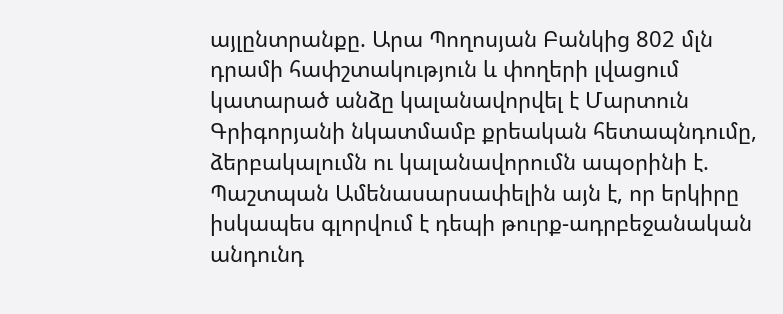այլընտրանքը. Արա Պողոսյան Բանկից 802 մլն դրամի հափշտակություն և փողերի լվացում կատարած անձը կալանավորվել է Մարտուն Գրիգորյանի նկատմամբ քրեական հետապնդումը, ձերբակալումն ու կալանավորումն ապօրինի է. Պաշտպան Ամենասարսափելին այն է, որ երկիրը իսկապես գլորվում է դեպի թուրք-ադրբեջանական անդունդ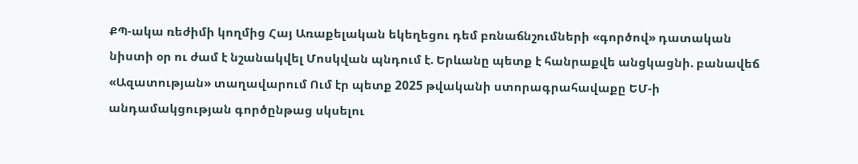ՔՊ-ակա ռեժիմի կողմից Հայ Առաքելական եկեղեցու դեմ բռնաճնշումների «գործով» դատական նիստի օր ու ժամ է նշանակվել Մոսկվան պնդում է. Երևանը պետք է հանրաքվե անցկացնի. բանավեճ «Ազատության» տաղավարում Ում էր պետք 2025 թվականի ստորագրահավաքը ԵՄ-ի անդամակցության գործընթաց սկսելու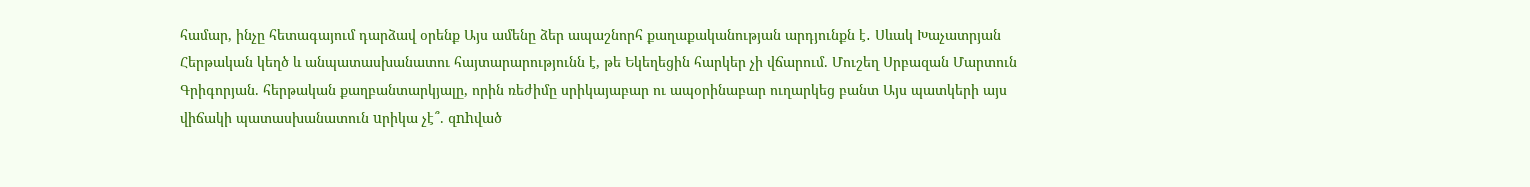համար, ինչը հետագայում դարձավ օրենք Այս ամենը ձեր ապաշնորհ քաղաքականության արդյունքն է․ Սևակ Խաչատրյան Հերթական կեղծ և անպատասխանատու հայտարարությունն է, թե Եկեղեցին հարկեր չի վճարում. Մուշեղ Սրբազան Մարտուն Գրիգորյան. հերթական քաղբանտարկյալը, որին ռեժիմը սրիկայաբար ու ապօրինաբար ուղարկեց բանտ Այս պատկերի այս վիճակի պատասխանատուն uրիկա չէ՞. զnhված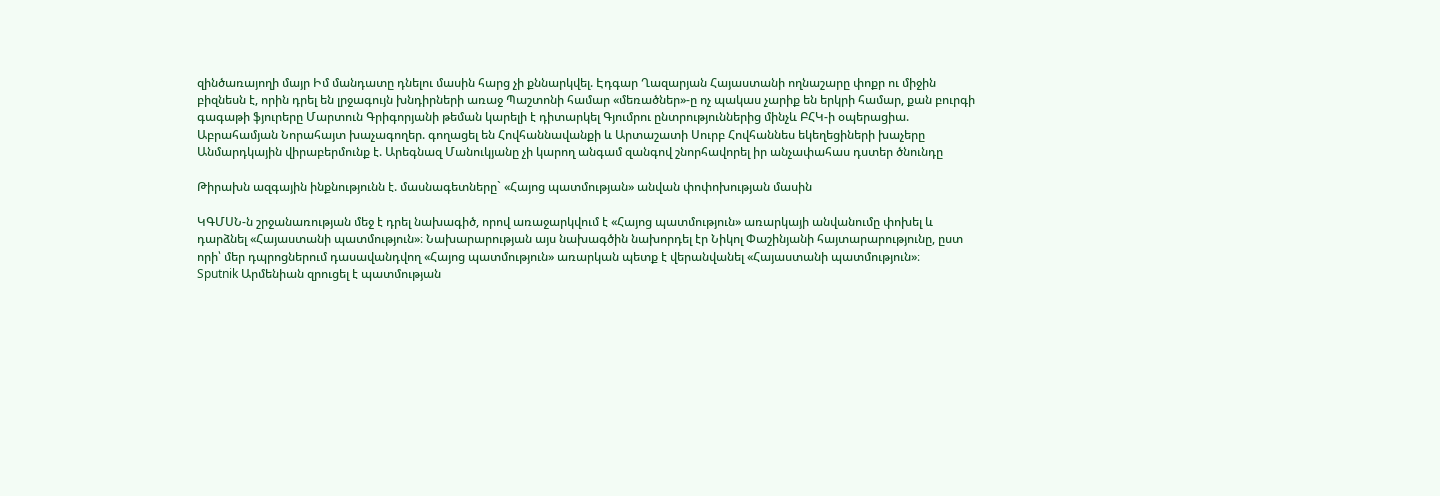զինծառայողի մայր Իմ մանդատը դնելու մասին հարց չի քննարկվել. Էդգար Ղազարյան Հայաստանի ողնաշարը փոքր ու միջին բիզնեսն է, որին դրել են լրջագույն խնդիրների առաջ Պաշտոնի համար «մեռածներ»-ը ոչ պակաս չարիք են երկրի համար, քան բուրգի գագաթի ֆյուրերը Մարտուն Գրիգորյանի թեման կարելի է դիտարկել Գյումրու ընտրություններից մինչև ԲՀԿ-ի օպերացիա. Աբրահամյան Նորահայտ խաչագողեր. գողացել են Հովհաննավանքի և Արտաշատի Սուրբ Հովհաննես եկեղեցիների խաչերը Անմարդկային վիրաբերմունք է. Արեգնազ Մանուկյանը չի կարող անգամ զանգով շնորհավորել իր անչափահաս դստեր ծնունդը

Թիրախն ազգային ինքնությունն է. մասնագետները` «Հայոց պատմության» անվան փոփոխության մասին

ԿԳՄՍՆ-ն շրջանառության մեջ է դրել նախագիծ, որով առաջարկվում է «Հայոց պատմություն» առարկայի անվանումը փոխել և դարձնել «Հայաստանի պատմություն»։ Նախարարության այս նախագծին նախորդել էր Նիկոլ Փաշինյանի հայտարարությունը, ըստ որի՝ մեր դպրոցներում դասավանդվող «Հայոց պատմություն» առարկան պետք է վերանվանել «Հայաստանի պատմություն»։
Sputnik Արմենիան զրուցել է պատմության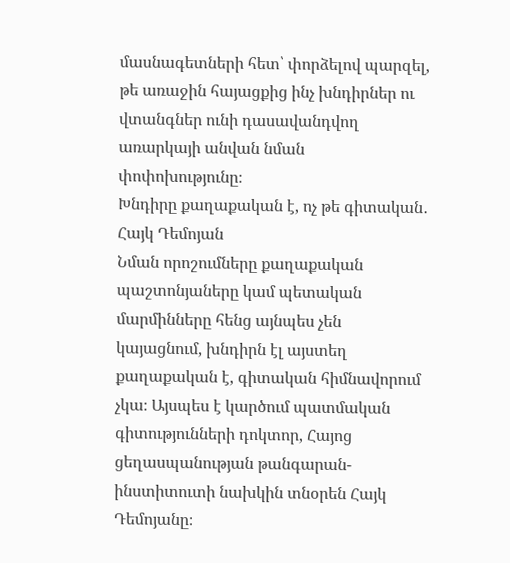մասնագետների հետ՝ փորձելով պարզել, թե առաջին հայացքից ինչ խնդիրներ ու վտանգներ ունի դասավանդվող առարկայի անվան նման փոփոխությունը։
Խնդիրը քաղաքական է, ոչ թե գիտական․ Հայկ Դեմոյան
Նման որոշումները քաղաքական պաշտոնյաները կամ պետական մարմինները հենց այնպես չեն կայացնում, խնդիրն էլ այստեղ քաղաքական է, գիտական հիմնավորում չկա։ Այսպես է կարծում պատմական գիտությունների դոկտոր, Հայոց ցեղասպանության թանգարան-ինստիտուտի նախկին տնօրեն Հայկ Դեմոյանը։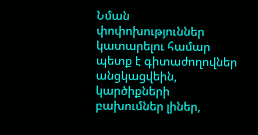Նման փոփոխություններ կատարելու համար պետք է գիտաժողովներ անցկացվեին, կարծիքների բախումներ լիներ,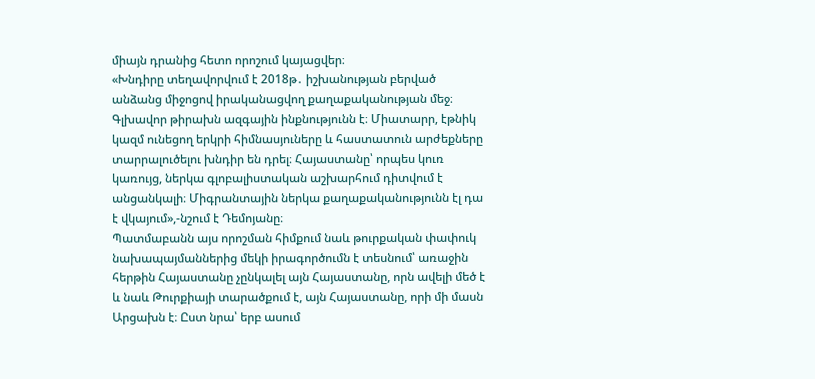միայն դրանից հետո որոշում կայացվեր։
«Խնդիրը տեղավորվում է 2018թ․ իշխանության բերված անձանց միջոցով իրականացվող քաղաքականության մեջ։ Գլխավոր թիրախն ազգային ինքնությունն է։ Միատարր, էթնիկ կազմ ունեցող երկրի հիմնասյուները և հաստատուն արժեքները տարրալուծելու խնդիր են դրել։ Հայաստանը՝ որպես կուռ կառույց, ներկա գլոբալիստական աշխարհում դիտվում է անցանկալի։ Միգրանտային ներկա քաղաքականությունն էլ դա է վկայում»,-նշում է Դեմոյանը։
Պատմաբանն այս որոշման հիմքում նաև թուրքական փափուկ նախապայմաններից մեկի իրագործումն է տեսնում՝ առաջին հերթին Հայաստանը չընկալել այն Հայաստանը, որն ավելի մեծ է և նաև Թուրքիայի տարածքում է, այն Հայաստանը, որի մի մասն Արցախն է։ Ըստ նրա՝ երբ ասում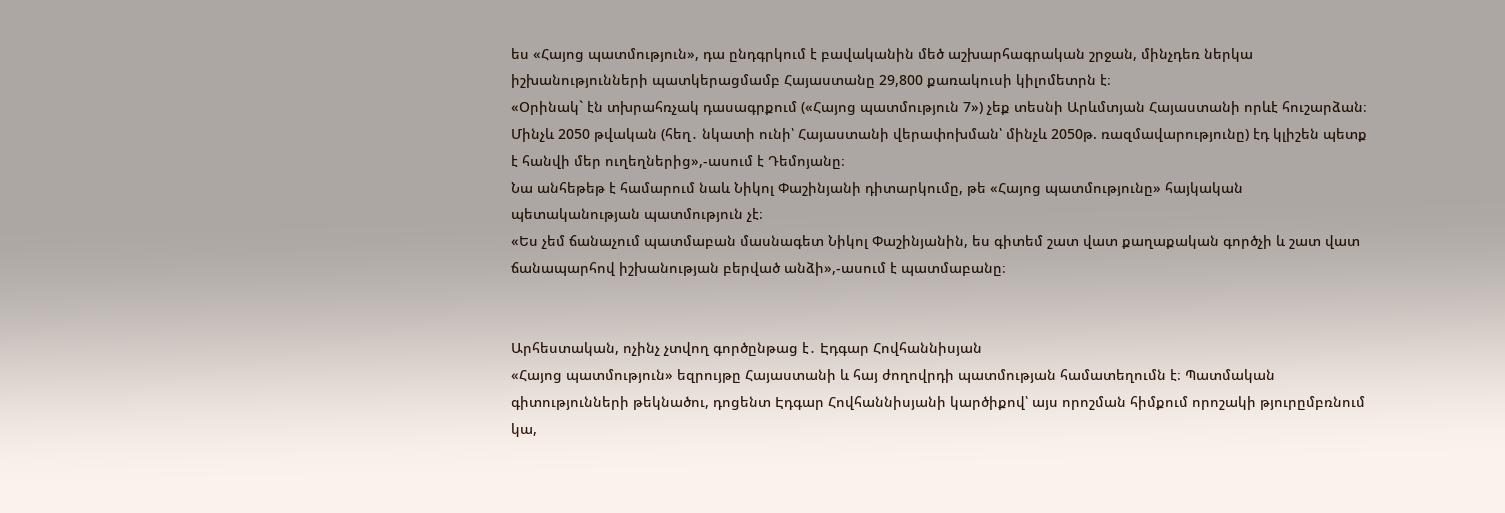ես «Հայոց պատմություն», դա ընդգրկում է բավականին մեծ աշխարհագրական շրջան, մինչդեռ ներկա իշխանությունների պատկերացմամբ Հայաստանը 29,800 քառակուսի կիլոմետրն է։
«Օրինակ` էն տխրահռչակ դասագրքում («Հայոց պատմություն 7») չեք տեսնի Արևմտյան Հայաստանի որևէ հուշարձան։ Մինչև 2050 թվական (հեղ․ նկատի ունի՝ Հայաստանի վերափոխման՝ մինչև 2050թ. ռազմավարությունը) էդ կլիշեն պետք է հանվի մեր ուղեղներից»,-ասում է Դեմոյանը։
Նա անհեթեթ է համարում նաև Նիկոլ Փաշինյանի դիտարկումը, թե «Հայոց պատմությունը» հայկական պետականության պատմություն չէ։
«Ես չեմ ճանաչում պատմաբան մասնագետ Նիկոլ Փաշինյանին, ես գիտեմ շատ վատ քաղաքական գործչի և շատ վատ ճանապարհով իշխանության բերված անձի»,-ասում է պատմաբանը։


Արհեստական, ոչինչ չտվող գործընթաց է․ Էդգար Հովհաննիսյան
«Հայոց պատմություն» եզրույթը Հայաստանի և հայ ժողովրդի պատմության համատեղումն է։ Պատմական գիտությունների թեկնածու, դոցենտ Էդգար Հովհաննիսյանի կարծիքով՝ այս որոշման հիմքում որոշակի թյուրըմբռնում կա,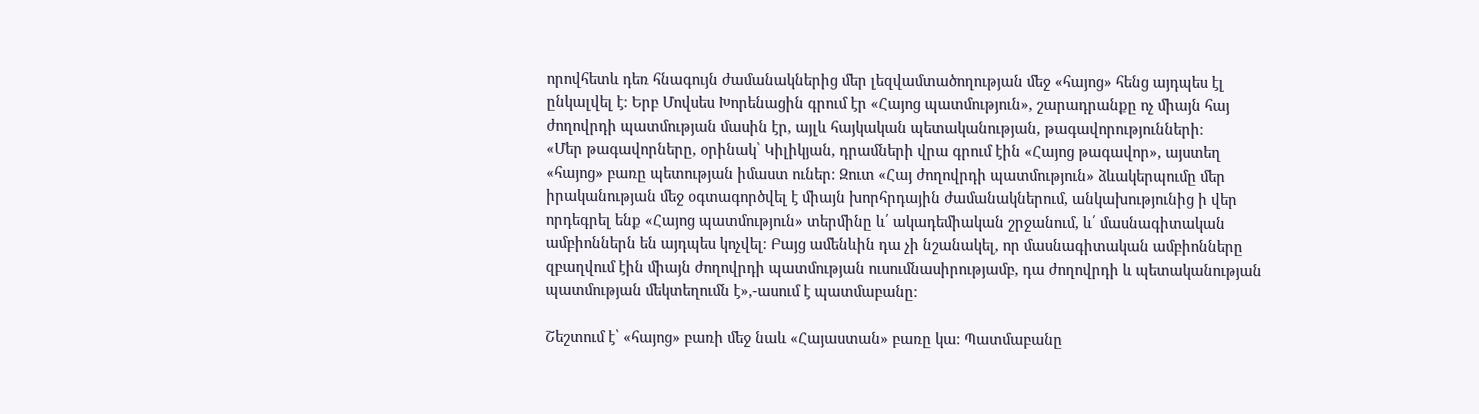որովհետև դեռ հնագույն ժամանակներից մեր լեզվամտածողության մեջ «հայոց» հենց այդպես էլ ընկալվել է։ Երբ Մովսես Խորենացին գրում էր «Հայոց պատմություն», շարադրանքը ոչ միայն հայ ժողովրդի պատմության մասին էր, այլև հայկական պետականության, թագավորությունների։
«Մեր թագավորները, օրինակ՝ Կիլիկյան, դրամների վրա գրում էին «Հայոց թագավոր», այստեղ «հայոց» բառը պետության իմաստ ուներ։ Զուտ «Հայ ժողովրդի պատմություն» ձևակերպումը մեր իրականության մեջ օգտագործվել է միայն խորհրդային ժամանակներում, անկախությունից ի վեր որդեգրել ենք «Հայոց պատմություն» տերմինը և՛ ակադեմիական շրջանում, և՛ մասնագիտական ամբիոններն են այդպես կոչվել։ Բայց ամենևին դա չի նշանակել, որ մասնագիտական ամբիոնները զբաղվում էին միայն ժողովրդի պատմության ուսումնասիրությամբ, դա ժողովրդի և պետականության պատմության մեկտեղումն է»,-ասում է պատմաբանը։

Շեշտում է՝ «հայոց» բառի մեջ նաև «Հայաստան» բառը կա։ Պատմաբանը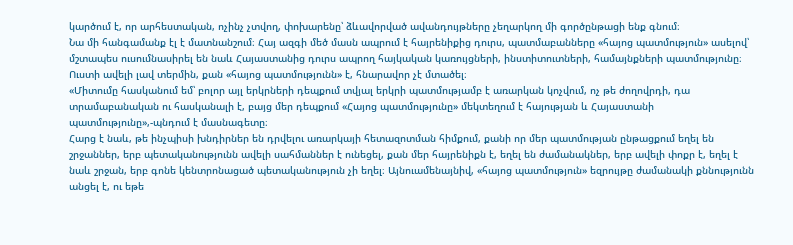կարծում է, որ արհեստական, ոչինչ չտվող, փոխարենը՝ ձևավորված ավանդույթները չեղարկող մի գործընթացի ենք գնում։
Նա մի հանգամանք էլ է մատնանշում։ Հայ ազգի մեծ մասն ապրում է հայրենիքից դուրս, պատմաբանները «հայոց պատմություն» ասելով՝ մշտապես ուսումնասիրել են նաև Հայաստանից դուրս ապրող հայկական կառույցների, ինստիտուտների, համայնքների պատմությունը։ Ուստի ավելի լավ տերմին, քան «հայոց պատմությունն» է, հնարավոր չէ մտածել։
«Միտումը հասկանում եմ՝ բոլոր այլ երկրների դեպքում տվյալ երկրի պատմությամբ է առարկան կոչվում, ոչ թե ժողովրդի, դա տրամաբանական ու հասկանալի է, բայց մեր դեպքում «Հայոց պատմությունը» մեկտեղում է հայության և Հայաստանի պատմությունը»,-պնդում է մասնագետը։
Հարց է նաև, թե ինչպիսի խնդիրներ են դրվելու առարկայի հետազոտման հիմքում, քանի որ մեր պատմության ընթացքում եղել են շրջաններ, երբ պետականությունն ավելի սահմաններ է ունեցել, քան մեր հայրենիքն է, եղել են ժամանակներ, երբ ավելի փոքր է, եղել է նաև շրջան, երբ գոնե կենտրոնացած պետականություն չի եղել։ Այնուամենայնիվ, «հայոց պատմություն» եզրույթը ժամանակի քննությունն անցել է, ու եթե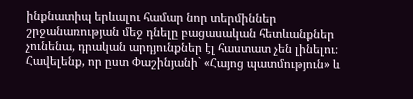ինքնատիպ երևալու համար նոր տերմիններ շրջանառության մեջ դնելը բացասական հետևանքներ չունենա, դրական արդյունքներ էլ հաստատ չեն լինելու։
Հավելենք, որ ըստ Փաշինյանի` «Հայոց պատմություն» և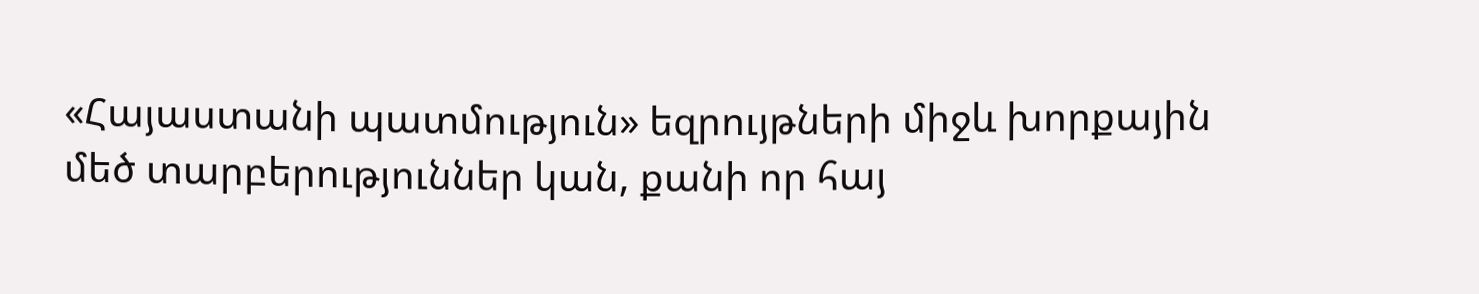«Հայաստանի պատմություն» եզրույթների միջև խորքային մեծ տարբերություններ կան, քանի որ հայ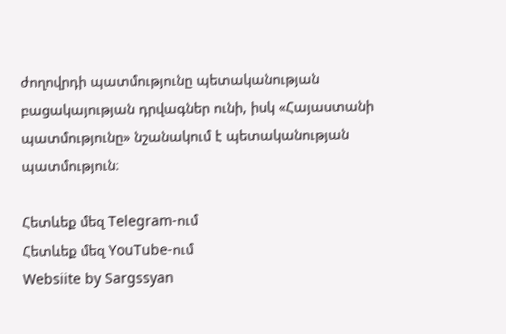ժողովրդի պատմությունը պետականության բացակայության դրվագներ ունի, իսկ «Հայաստանի պատմությունը» նշանակում է պետականության պատմություն։

Հետևեք մեզ Telegram-ում
Հետևեք մեզ YouTube-ում
Websiite by Sargssyan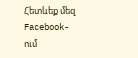Հետևեք մեզ Facebook-ում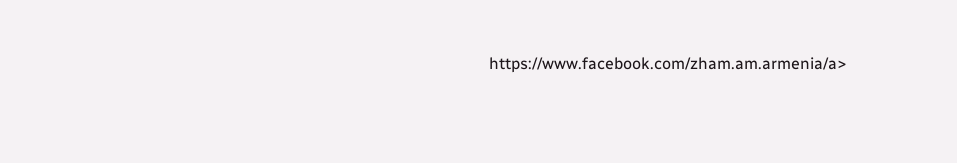https://www.facebook.com/zham.am.armenia/a>